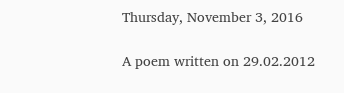Thursday, November 3, 2016

A poem written on 29.02.2012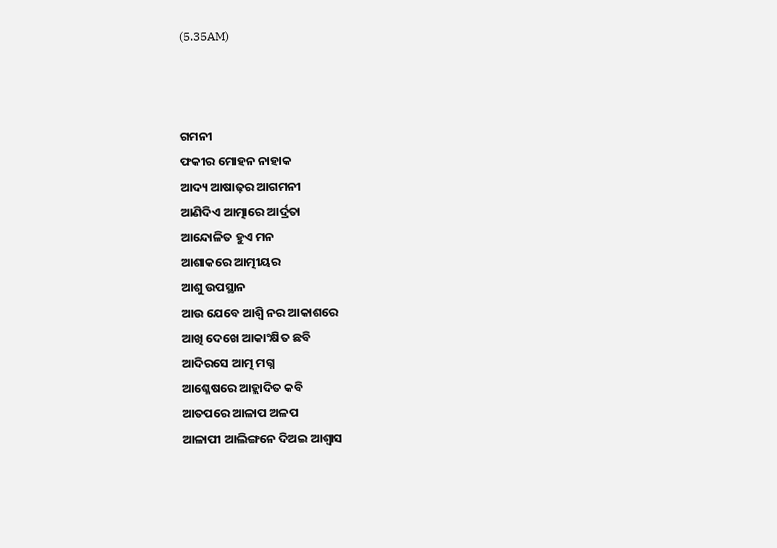(5.35AM)



ଗମନୀ
ଫକୀର ମୋହନ ନାହାକ
ଆଦ୍ୟ ଆଷାଢ଼ର ଆଗମନୀ
ଆଣିଦିଏ ଆତ୍ମାରେ ଆର୍ଦ୍ରତା
ଆନ୍ଦୋଳିତ ହୁଏ ମନ
ଆଶାକରେ ଆତ୍ମୀୟର
ଆଶୁ ଉପସ୍ଥାନ
ଆଉ ଯେବେ ଆଶ୍ବି ନର ଆକାଶରେ
ଆଖି ଦେଖେ ଆକାଂକ୍ଷିତ ଛବି
ଆଦିରସେ ଆତ୍ମ ମଗ୍ନ
ଆଶ୍ଳେଷରେ ଆହ୍ଲାଦିତ କବି
ଆତପରେ ଆଳାପ ଅଳପ
ଆଳାପୀ ଆଲିଙ୍ଗନେ ଦିଅଇ ଆଶ୍ବାସ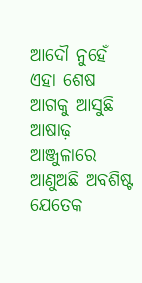ଆଦୌ ନୁହେଁ ଏହା ଶେଷ
ଆଗକୁ ଆସୁଛି ଆଷାଢ଼
ଆଞ୍ଜୁଳାରେ ଆଣୁଅଛି ଅବଶିଷ୍ଟ ଯେତେକ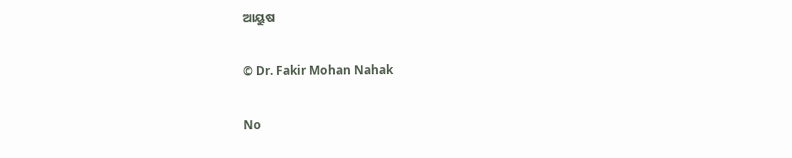ଆୟୁଷ

© Dr. Fakir Mohan Nahak

No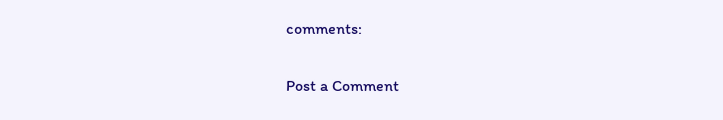comments:

Post a Comment